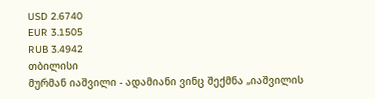USD 2.6740
EUR 3.1505
RUB 3.4942
თბილისი
მურმან იაშვილი - ადამიანი ვინც შექმნა „იაშვილის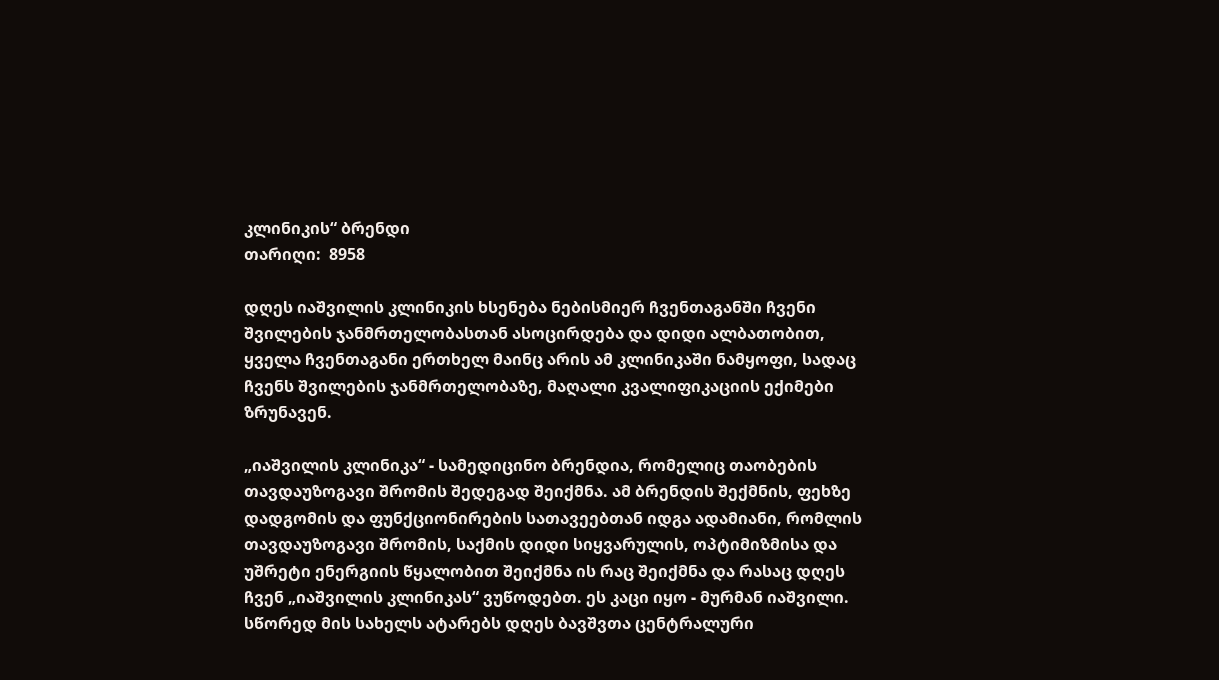კლინიკის“ ბრენდი
თარიღი:  8958

დღეს იაშვილის კლინიკის ხსენება ნებისმიერ ჩვენთაგანში ჩვენი შვილების ჯანმრთელობასთან ასოცირდება და დიდი ალბათობით, ყველა ჩვენთაგანი ერთხელ მაინც არის ამ კლინიკაში ნამყოფი, სადაც ჩვენს შვილების ჯანმრთელობაზე, მაღალი კვალიფიკაციის ექიმები ზრუნავენ.

„იაშვილის კლინიკა“ - სამედიცინო ბრენდია, რომელიც თაობების თავდაუზოგავი შრომის შედეგად შეიქმნა. ამ ბრენდის შექმნის, ფეხზე დადგომის და ფუნქციონირების სათავეებთან იდგა ადამიანი, რომლის თავდაუზოგავი შრომის, საქმის დიდი სიყვარულის, ოპტიმიზმისა და უშრეტი ენერგიის წყალობით შეიქმნა ის რაც შეიქმნა და რასაც დღეს ჩვენ „იაშვილის კლინიკას“ ვუწოდებთ. ეს კაცი იყო - მურმან იაშვილი. სწორედ მის სახელს ატარებს დღეს ბავშვთა ცენტრალური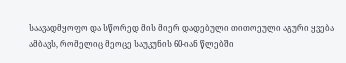საავადმყოფო და სწორედ მის მიერ დადებული თითოეული აგური ყვება ამბავს, რომელიც მეოცე საუკუნის 60-იან წლებში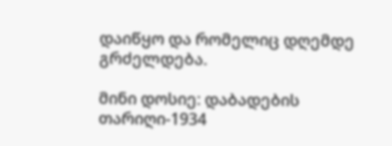დაიწყო და რომელიც დღემდე გრძელდება.

მინი დოსიე: დაბადების თარიღი-1934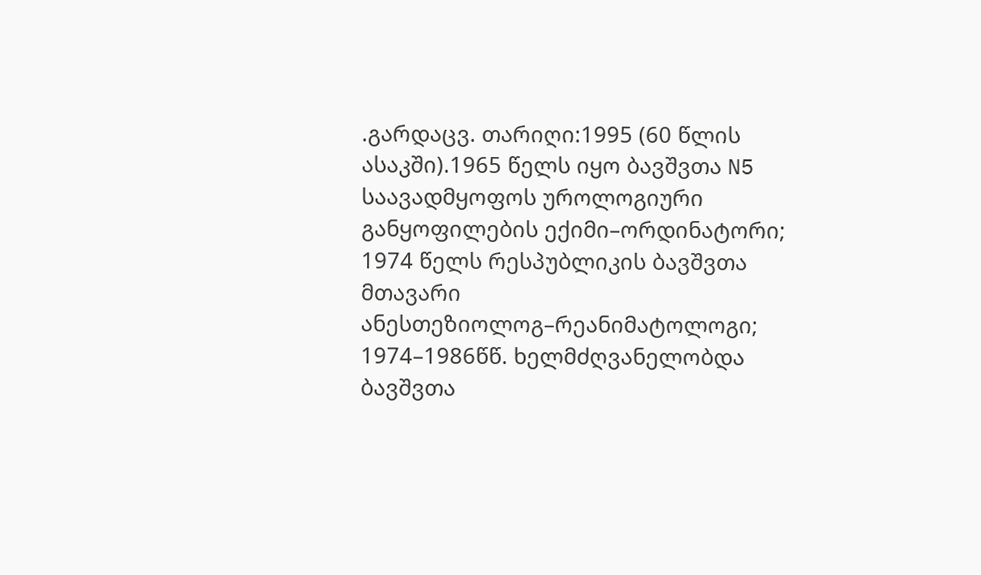.გარდაცვ. თარიღი:1995 (60 წლის ასაკში).1965 წელს იყო ბავშვთა N5 საავადმყოფოს უროლოგიური განყოფილების ექიმი–ორდინატორი; 1974 წელს რესპუბლიკის ბავშვთა მთავარი ანესთეზიოლოგ–რეანიმატოლოგი; 1974–1986წწ. ხელმძღვანელობდა ბავშვთა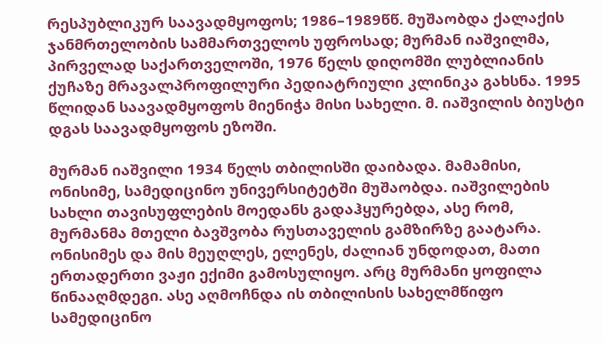რესპუბლიკურ საავადმყოფოს; 1986–1989წწ. მუშაობდა ქალაქის ჯანმრთელობის სამმართველოს უფროსად; მურმან იაშვილმა, პირველად საქართველოში, 1976 წელს დიღომში ლუბლიანის ქუჩაზე მრავალპროფილური პედიატრიული კლინიკა გახსნა. 1995 წლიდან საავადმყოფოს მიენიჭა მისი სახელი. მ. იაშვილის ბიუსტი დგას საავადმყოფოს ეზოში.

მურმან იაშვილი 1934 წელს თბილისში დაიბადა. მამამისი, ონისიმე, სამედიცინო უნივერსიტეტში მუშაობდა. იაშვილების სახლი თავისუფლების მოედანს გადაჰყურებდა, ასე რომ, მურმანმა მთელი ბავშვობა რუსთაველის გამზირზე გაატარა. ონისიმეს და მის მეუღლეს, ელენეს, ძალიან უნდოდათ, მათი ერთადერთი ვაჟი ექიმი გამოსულიყო. არც მურმანი ყოფილა წინააღმდეგი. ასე აღმოჩნდა ის თბილისის სახელმწიფო სამედიცინო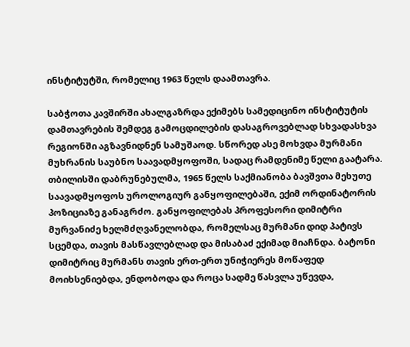ინსტიტუტში, რომელიც 1963 წელს დაამთავრა.

საბჭოთა კავშირში ახალგაზრდა ექიმებს სამედიცინო ინსტიტუტის დამთავრების შემდეგ გამოცდილების დასაგროვებლად სხვადასხვა რეგიონში აგზავნიდნენ სამუშაოდ. სწორედ ასე მოხვდა მურმანი მუხრანის საუბნო საავადმყოფოში, სადაც რამდენიმე წელი გაატარა. თბილისში დაბრუნებულმა, 1965 წელს საქმიანობა ბავშვთა მეხუთე საავადმყოფოს უროლოგიურ განყოფილებაში, ექიმ ორდინატორის პოზიციაზე განაგრძო. განყოფილებას პროფესორი დიმიტრი მურვანიძე ხელმძღვანელობდა, რომელსაც მურმანი დიდ პატივს სცემდა, თავის მასწავლებლად და მისაბაძ ექიმად მიაჩნდა. ბატონი დიმიტრიც მურმანს თავის ერთ-ერთ უნიჭიერეს მოწაფედ მოიხსენიებდა, ენდობოდა და როცა სადმე წასვლა უწევდა,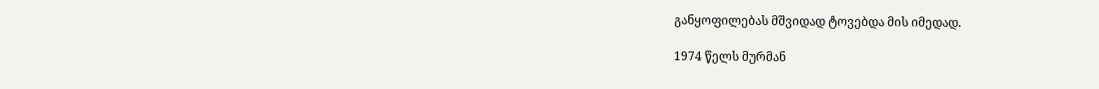განყოფილებას მშვიდად ტოვებდა მის იმედად.

1974 წელს მურმან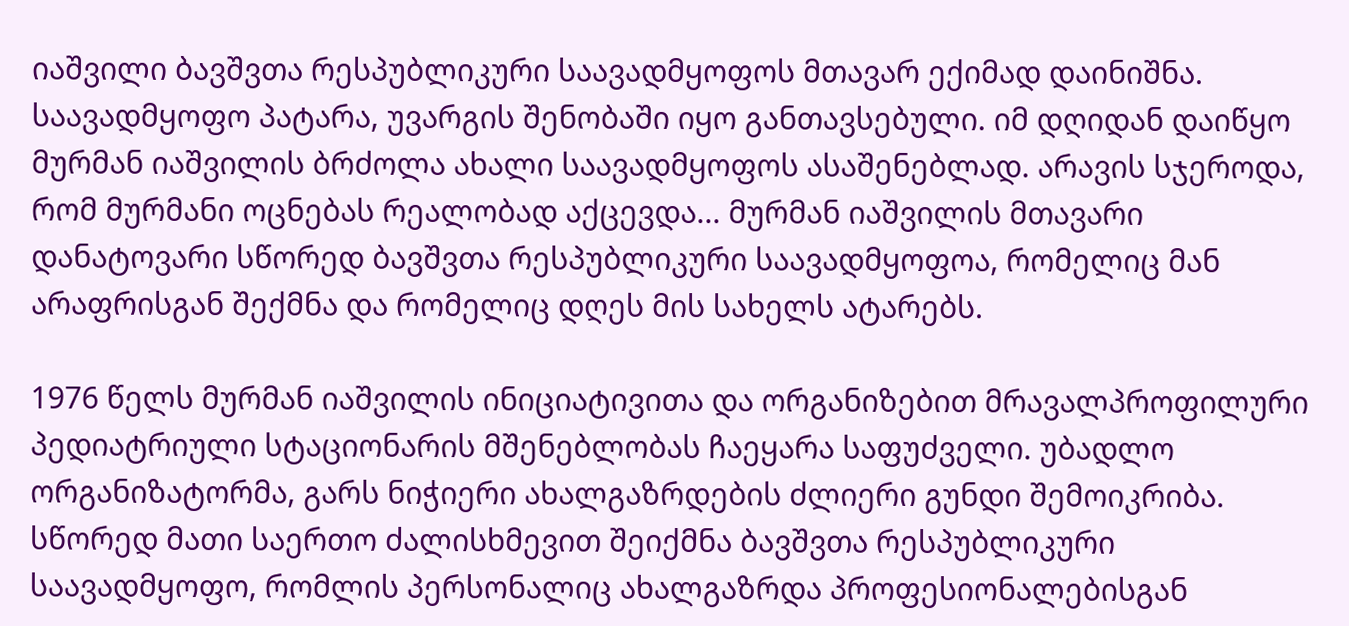იაშვილი ბავშვთა რესპუბლიკური საავადმყოფოს მთავარ ექიმად დაინიშნა. საავადმყოფო პატარა, უვარგის შენობაში იყო განთავსებული. იმ დღიდან დაიწყო მურმან იაშვილის ბრძოლა ახალი საავადმყოფოს ასაშენებლად. არავის სჯეროდა, რომ მურმანი ოცნებას რეალობად აქცევდა... მურმან იაშვილის მთავარი დანატოვარი სწორედ ბავშვთა რესპუბლიკური საავადმყოფოა, რომელიც მან არაფრისგან შექმნა და რომელიც დღეს მის სახელს ატარებს.

1976 წელს მურმან იაშვილის ინიციატივითა და ორგანიზებით მრავალპროფილური პედიატრიული სტაციონარის მშენებლობას ჩაეყარა საფუძველი. უბადლო ორგანიზატორმა, გარს ნიჭიერი ახალგაზრდების ძლიერი გუნდი შემოიკრიბა. სწორედ მათი საერთო ძალისხმევით შეიქმნა ბავშვთა რესპუბლიკური საავადმყოფო, რომლის პერსონალიც ახალგაზრდა პროფესიონალებისგან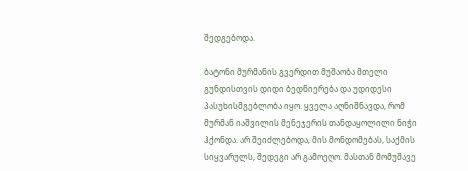შედგებოდა.

ბატონი მურმანის გვერდით მუშაობა მთელი გუნდისთვის დიდი ბედნიერება და უდიდესი პასუხისმგებლობა იყო. ყველა აღნიშნავდა, რომ მურმან იაშვილის მენეჯერის თანდაყოლილი ნიჭი ჰქონდა. არ შეიძლებოდა, მის მონდომებას, საქმის სიყვარულს, შედეგი არ გამოეღო. მასთან მომუშავე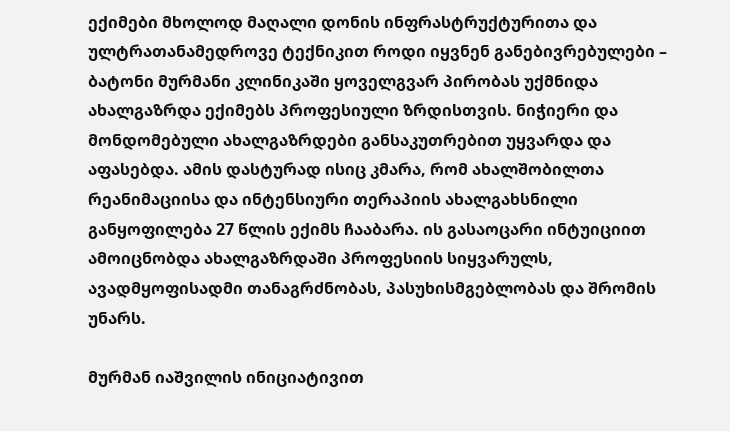ექიმები მხოლოდ მაღალი დონის ინფრასტრუქტურითა და ულტრათანამედროვე ტექნიკით როდი იყვნენ განებივრებულები – ბატონი მურმანი კლინიკაში ყოველგვარ პირობას უქმნიდა ახალგაზრდა ექიმებს პროფესიული ზრდისთვის. ნიჭიერი და მონდომებული ახალგაზრდები განსაკუთრებით უყვარდა და აფასებდა. ამის დასტურად ისიც კმარა, რომ ახალშობილთა რეანიმაციისა და ინტენსიური თერაპიის ახალგახსნილი განყოფილება 27 წლის ექიმს ჩააბარა. ის გასაოცარი ინტუიციით ამოიცნობდა ახალგაზრდაში პროფესიის სიყვარულს, ავადმყოფისადმი თანაგრძნობას, პასუხისმგებლობას და შრომის უნარს.

მურმან იაშვილის ინიციატივით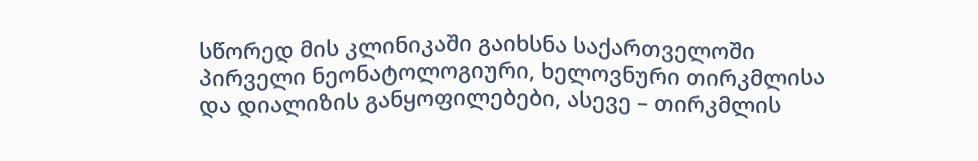სწორედ მის კლინიკაში გაიხსნა საქართველოში პირველი ნეონატოლოგიური, ხელოვნური თირკმლისა და დიალიზის განყოფილებები, ასევე – თირკმლის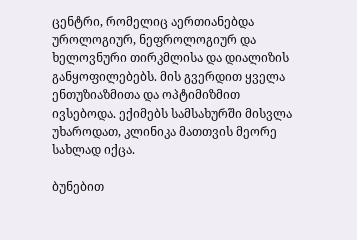ცენტრი, რომელიც აერთიანებდა უროლოგიურ, ნეფროლოგიურ და ხელოვნური თირკმლისა და დიალიზის განყოფილებებს. მის გვერდით ყველა ენთუზიაზმითა და ოპტიმიზმით ივსებოდა. ექიმებს სამსახურში მისვლა უხაროდათ, კლინიკა მათთვის მეორე სახლად იქცა.

ბუნებით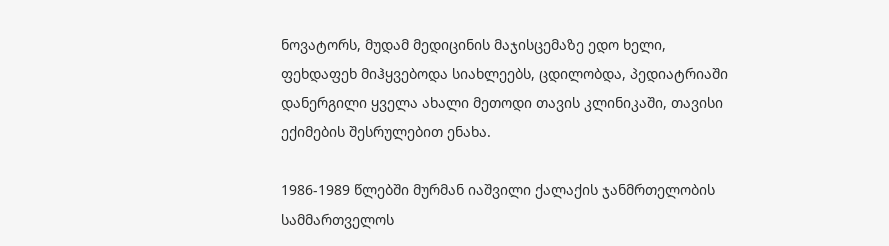ნოვატორს, მუდამ მედიცინის მაჯისცემაზე ედო ხელი, ფეხდაფეხ მიჰყვებოდა სიახლეებს, ცდილობდა, პედიატრიაში დანერგილი ყველა ახალი მეთოდი თავის კლინიკაში, თავისი ექიმების შესრულებით ენახა.

1986-1989 წლებში მურმან იაშვილი ქალაქის ჯანმრთელობის სამმართველოს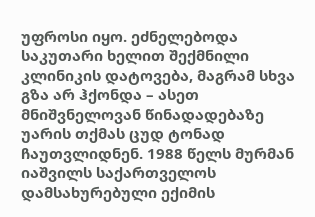უფროსი იყო. ეძნელებოდა საკუთარი ხელით შექმნილი კლინიკის დატოვება, მაგრამ სხვა გზა არ ჰქონდა – ასეთ მნიშვნელოვან წინადადებაზე უარის თქმას ცუდ ტონად ჩაუთვლიდნენ. 1988 წელს მურმან იაშვილს საქართველოს დამსახურებული ექიმის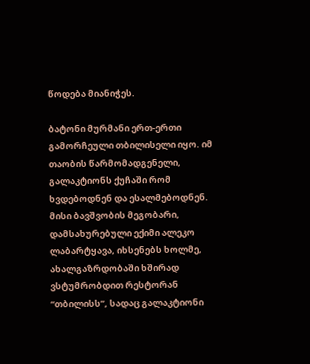წოდება მიანიჭეს.

ბატონი მურმანი ერთ-ერთი გამორჩეული თბილისელი იყო. იმ თაობის წარმომადგენელი, გალაკტიონს ქუჩაში რომ ხვდებოდნენ და ესალმებოდნენ. მისი ბავშვობის მეგობარი, დამსახურებული ექიმი ალეკო ლაბარტყავა, იხსენებს ხოლმე, ახალგაზრდობაში ხშირად ვსტუმრობდით რესტორან “თბილისს”, სადაც გალაკტიონი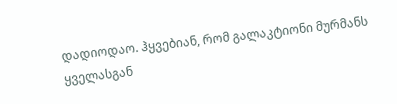დადიოდაო. ჰყვებიან, რომ გალაკტიონი მურმანს ყველასგან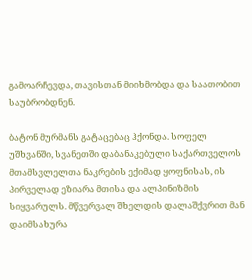გამოარჩევდა, თავისთან მიიხმობდა და საათობით საუბრობდნენ.

ბატონ მურმანს გატაცებაც ჰქონდა. სოფელ უშხვანში, სვანეთში დაბანაკებული საქართველოს მთამსვლელთა ნაკრების ექიმად ყოფნისას, ის პირველად ეზიარა მთისა და ალპინიზმის სიყვარულს. მწვერვალ შხელდის დალაშქვრით მან დაიმსახურა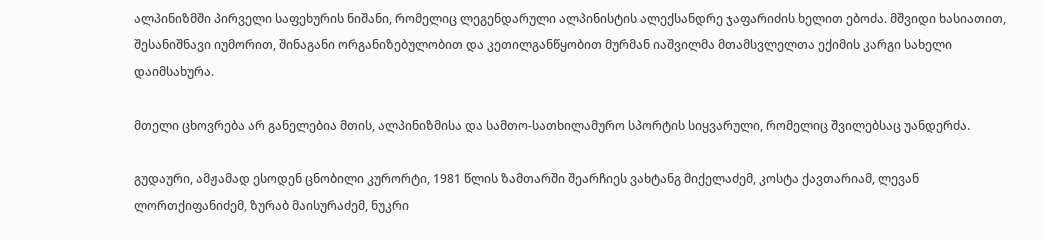ალპინიზმში პირველი საფეხურის ნიშანი, რომელიც ლეგენდარული ალპინისტის ალექსანდრე ჯაფარიძის ხელით ებოძა. მშვიდი ხასიათით, შესანიშნავი იუმორით, შინაგანი ორგანიზებულობით და კეთილგანწყობით მურმან იაშვილმა მთამსვლელთა ექიმის კარგი სახელი დაიმსახურა.

მთელი ცხოვრება არ განელებია მთის, ალპინიზმისა და სამთო-სათხილამურო სპორტის სიყვარული, რომელიც შვილებსაც უანდერძა.

გუდაური, ამჟამად ესოდენ ცნობილი კურორტი, 1981 წლის ზამთარში შეარჩიეს ვახტანგ მიქელაძემ, კოსტა ქავთარიამ, ლევან ლორთქიფანიძემ, ზურაბ მაისურაძემ, ნუკრი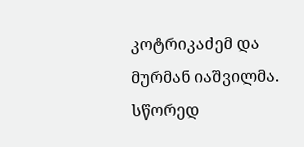კოტრიკაძემ და მურმან იაშვილმა. სწორედ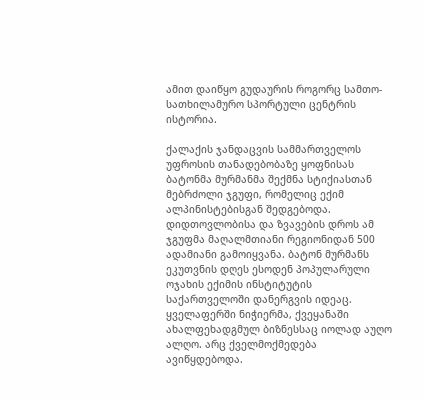ამით დაიწყო გუდაურის როგორც სამთო-სათხილამურო სპორტული ცენტრის ისტორია.

ქალაქის ჯანდაცვის სამმართველოს უფროსის თანადებობაზე ყოფნისას ბატონმა მურმანმა შექმნა სტიქიასთან მებრძოლი ჯგუფი, რომელიც ექიმ ალპინისტებისგან შედგებოდა. დიდთოვლობისა და ზვავების დროს ამ ჯგუფმა მაღალმთიანი რეგიონიდან 500 ადამიანი გამოიყვანა. ბატონ მურმანს ეკუთვნის დღეს ესოდენ პოპულარული ოჯახის ექიმის ინსტიტუტის საქართველოში დანერგვის იდეაც. ყველაფერში ნიჭიერმა, ქვეყანაში ახალფეხადგმულ ბიზნესსაც იოლად აუღო ალღო. არც ქველმოქმედება ავიწყდებოდა.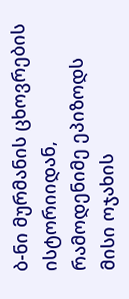ბ-ნი მურმანის ცხოვრების ისტორიიდან, რამოდენიმე ეპიზოდს მისი ოჯახის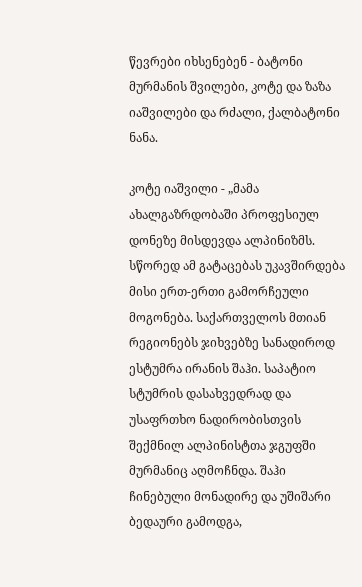წევრები იხსენებენ - ბატონი მურმანის შვილები, კოტე და ზაზა იაშვილები და რძალი, ქალბატონი ნანა.

კოტე იაშვილი - „მამა ახალგაზრდობაში პროფესიულ დონეზე მისდევდა ალპინიზმს. სწორედ ამ გატაცებას უკავშირდება მისი ერთ-ერთი გამორჩეული მოგონება. საქართველოს მთიან რეგიონებს ჯიხვებზე სანადიროდ ესტუმრა ირანის შაჰი. საპატიო სტუმრის დასახვედრად და უსაფრთხო ნადირობისთვის შექმნილ ალპინისტთა ჯგუფში მურმანიც აღმოჩნდა. შაჰი ჩინებული მონადირე და უშიშარი ბედაური გამოდგა,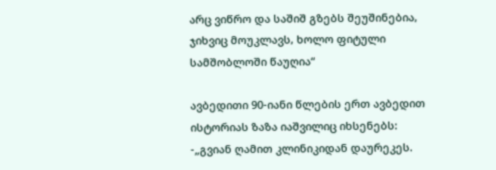არც ვიწრო და საშიშ გზებს შეუშინებია, ჯიხვიც მოუკლავს, ხოლო ფიტული სამშობლოში წაუღია“

ავბედითი 90-იანი წლების ერთ ავბედით ისტორიას ზაზა იაშვილიც იხსენებს: -„გვიან ღამით კლინიკიდან დაურეკეს.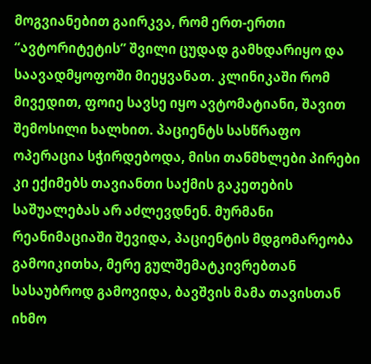მოგვიანებით გაირკვა, რომ ერთ-ერთი “ავტორიტეტის” შვილი ცუდად გამხდარიყო და საავადმყოფოში მიეყვანათ. კლინიკაში რომ მივედით, ფოიე სავსე იყო ავტომატიანი, შავით შემოსილი ხალხით. პაციენტს სასწრაფო ოპერაცია სჭირდებოდა, მისი თანმხლები პირები კი ექიმებს თავიანთი საქმის გაკეთების საშუალებას არ აძლევდნენ. მურმანი რეანიმაციაში შევიდა, პაციენტის მდგომარეობა გამოიკითხა, მერე გულშემატკივრებთან სასაუბროდ გამოვიდა, ბავშვის მამა თავისთან იხმო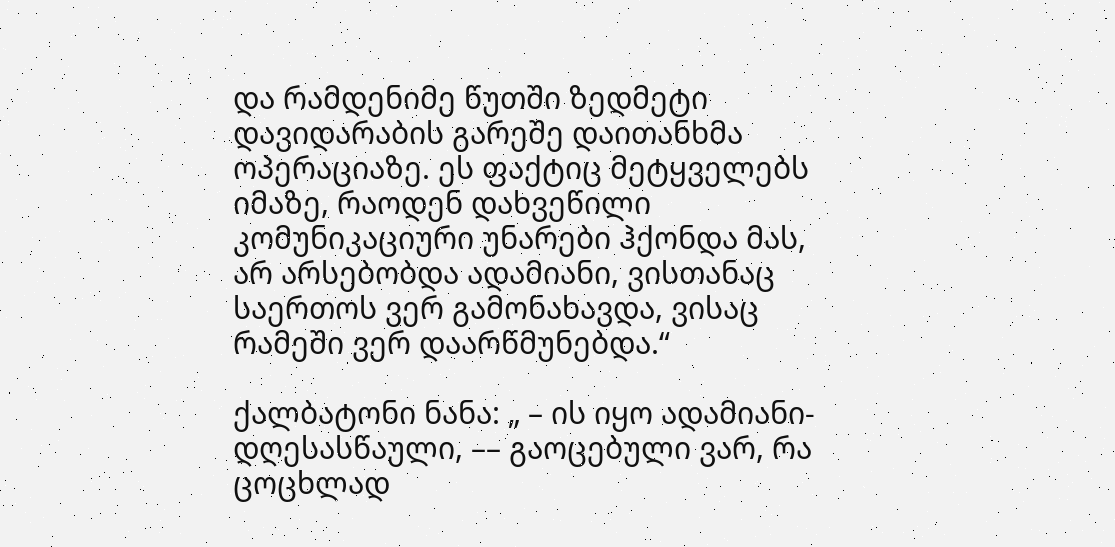და რამდენიმე წუთში ზედმეტი დავიდარაბის გარეშე დაითანხმა ოპერაციაზე. ეს ფაქტიც მეტყველებს იმაზე, რაოდენ დახვეწილი კომუნიკაციური უნარები ჰქონდა მას, არ არსებობდა ადამიანი, ვისთანაც საერთოს ვერ გამონახავდა, ვისაც რამეში ვერ დაარწმუნებდა.“

ქალბატონი ნანა: „ – ის იყო ადამიანი-დღესასწაული, –– გაოცებული ვარ, რა ცოცხლად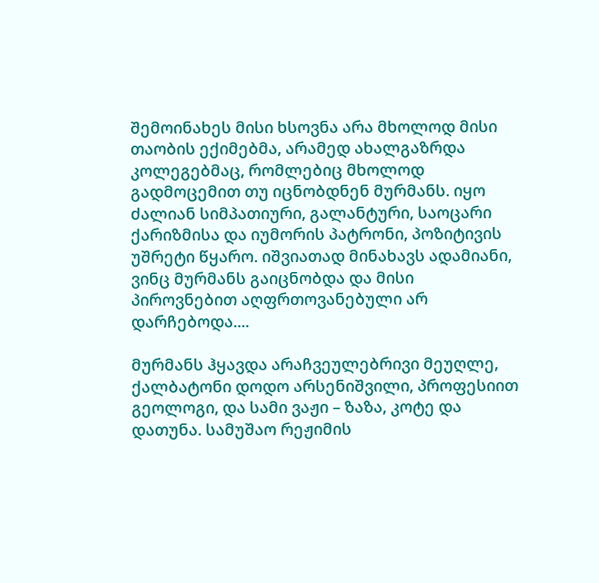შემოინახეს მისი ხსოვნა არა მხოლოდ მისი თაობის ექიმებმა, არამედ ახალგაზრდა კოლეგებმაც, რომლებიც მხოლოდ გადმოცემით თუ იცნობდნენ მურმანს. იყო ძალიან სიმპათიური, გალანტური, საოცარი ქარიზმისა და იუმორის პატრონი, პოზიტივის უშრეტი წყარო. იშვიათად მინახავს ადამიანი, ვინც მურმანს გაიცნობდა და მისი პიროვნებით აღფრთოვანებული არ დარჩებოდა....

მურმანს ჰყავდა არაჩვეულებრივი მეუღლე, ქალბატონი დოდო არსენიშვილი, პროფესიით გეოლოგი, და სამი ვაჟი – ზაზა, კოტე და დათუნა. სამუშაო რეჟიმის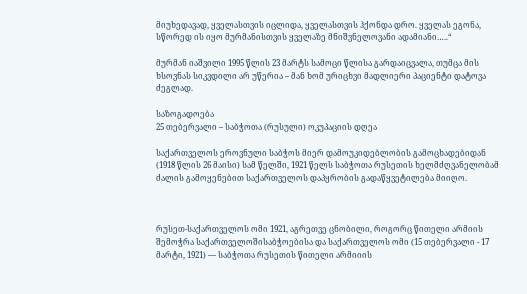მიუხედავად, ყველასთვის იცლიდა, ყველასთვის ჰქონდა დრო. ყველას ეგონა, სწორედ ის იყო მურმანისთვის ყველაზე მნიშვნელოვანი ადამიანი…..“

მურმან იაშვილი 1995 წლის 23 მარტს სამოცი წლისა გარდაიცვალა, თუმცა მის ხსოვნას სიკვდილი არ უწერია – მან ხომ ურიცხვი მადლიერი პაციენტი დატოვა ძეგლად.

საზოგადოება
25 თებერვალი – საბჭოთა (რუსული) ოკუპაციის დღეა

საქართველოს ეროვნული საბჭოს მიერ დამოუკიდებლობის გამოცხადებიდან (1918 წლის 26 მაისი) სამ წელში, 1921 წელს საბჭოთა რუსეთის ხელმძღვანელობამ ძალის გამოყენებით საქართველოს დაპყრობის გადაწყვეტილება მიიღო.



რუსეთ-საქართველოს ომი 1921, აგრეთვე ცნობილი, როგორც წითელი არმიის შემოჭრა საქართველოშისაბჭოებისა და საქართველოს ომი (15 თებერვალი - 17 მარტი, 1921) — საბჭოთა რუსეთის წითელი არმიიის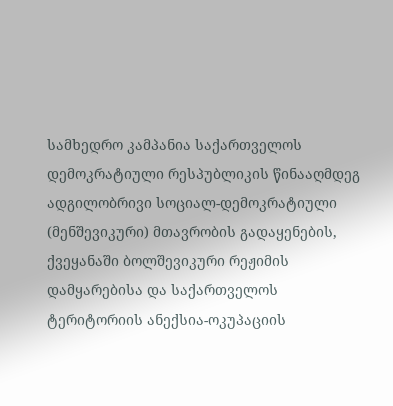სამხედრო კამპანია საქართველოს დემოკრატიული რესპუბლიკის წინააღმდეგ ადგილობრივი სოციალ-დემოკრატიული (მენშევიკური) მთავრობის გადაყენების, ქვეყანაში ბოლშევიკური რეჟიმის დამყარებისა და საქართველოს ტერიტორიის ანექსია-ოკუპაციის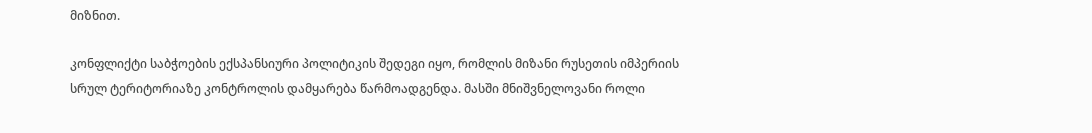მიზნით.

კონფლიქტი საბჭოების ექსპანსიური პოლიტიკის შედეგი იყო, რომლის მიზანი რუსეთის იმპერიის სრულ ტერიტორიაზე კონტროლის დამყარება წარმოადგენდა. მასში მნიშვნელოვანი როლი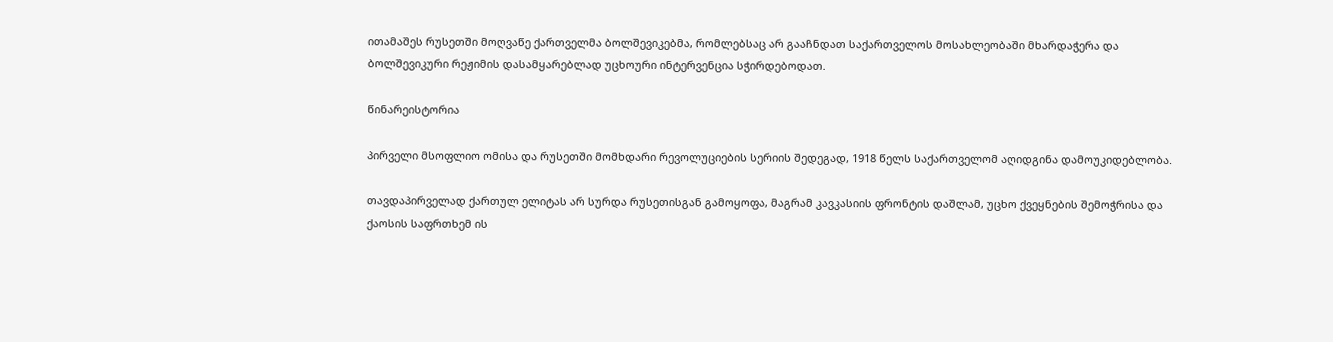ითამაშეს რუსეთში მოღვაწე ქართველმა ბოლშევიკებმა, რომლებსაც არ გააჩნდათ საქართველოს მოსახლეობაში მხარდაჭერა და ბოლშევიკური რეჟიმის დასამყარებლად უცხოური ინტერვენცია სჭირდებოდათ.

წინარეისტორია

პირველი მსოფლიო ომისა და რუსეთში მომხდარი რევოლუციების სერიის შედეგად, 1918 წელს საქართველომ აღიდგინა დამოუკიდებლობა.

თავდაპირველად ქართულ ელიტას არ სურდა რუსეთისგან გამოყოფა, მაგრამ კავკასიის ფრონტის დაშლამ, უცხო ქვეყნების შემოჭრისა და ქაოსის საფრთხემ ის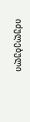იძულებული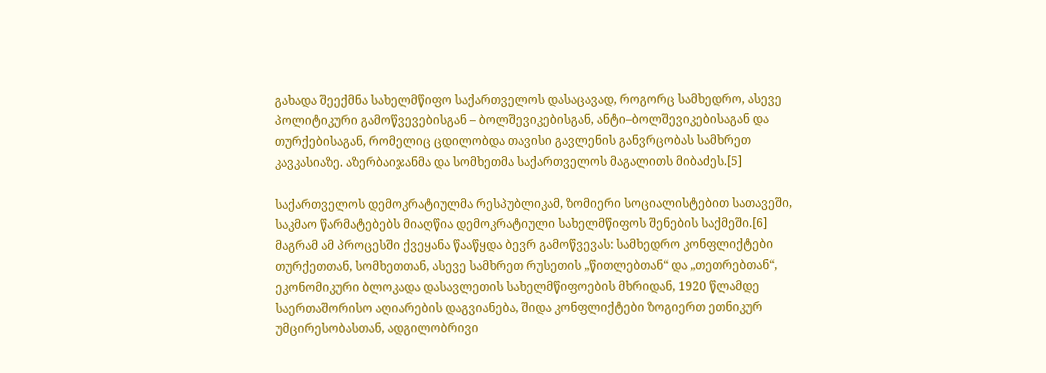გახადა შეექმნა სახელმწიფო საქართველოს დასაცავად, როგორც სამხედრო, ასევე პოლიტიკური გამოწვევებისგან – ბოლშევიკებისგან, ანტი–ბოლშევიკებისაგან და თურქებისაგან, რომელიც ცდილობდა თავისი გავლენის განვრცობას სამხრეთ კავკასიაზე. აზერბაიჯანმა და სომხეთმა საქართველოს მაგალითს მიბაძეს.[5]

საქართველოს დემოკრატიულმა რესპუბლიკამ, ზომიერი სოციალისტებით სათავეში, საკმაო წარმატებებს მიაღწია დემოკრატიული სახელმწიფოს შენების საქმეში.[6] მაგრამ ამ პროცესში ქვეყანა წააწყდა ბევრ გამოწვევას: სამხედრო კონფლიქტები თურქეთთან, სომხეთთან, ასევე სამხრეთ რუსეთის „წითლებთან“ და „თეთრებთან“, ეკონომიკური ბლოკადა დასავლეთის სახელმწიფოების მხრიდან, 1920 წლამდე საერთაშორისო აღიარების დაგვიანება, შიდა კონფლიქტები ზოგიერთ ეთნიკურ უმცირესობასთან, ადგილობრივი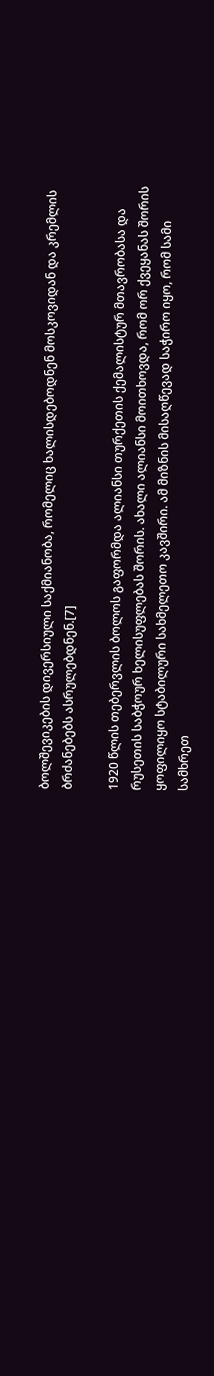ბოლშევიკების დივერსიული საქმიანობა, რომელიც ხალისდებოდნენ მოსკოვიდან და კრემლის ბრძანებებს ასრულებდნენ.[7]

1920 წლის თებერვლის ბოლოს გაფორმდა ალიანსი თურქეთის ქემალისტურ მთავრობასა და რუსეთის საბჭოურ ხელისუფლებას შორის. ახალი ალიანსი მოითხოვდა, რომ ორ ქვეყანას შორის ყოფილიყო სტაბილური სახმელეთო კავშირი. ამ მიზნის მისაღწევად საჭირო იყო, რომ სამი სამხრეთ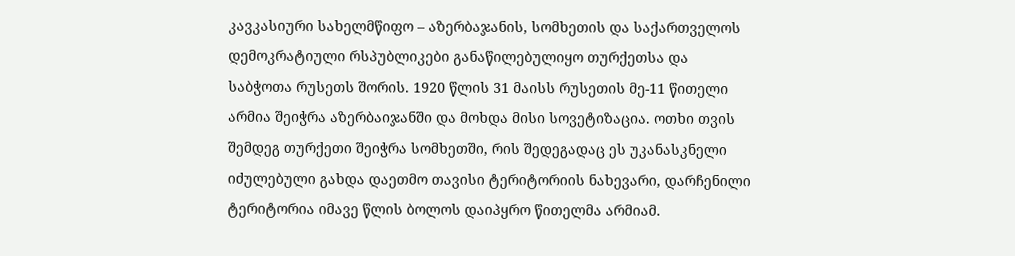კავკასიური სახელმწიფო – აზერბაჯანის, სომხეთის და საქართველოს დემოკრატიული რსპუბლიკები განაწილებულიყო თურქეთსა და საბჭოთა რუსეთს შორის. 1920 წლის 31 მაისს რუსეთის მე-11 წითელი არმია შეიჭრა აზერბაიჯანში და მოხდა მისი სოვეტიზაცია. ოთხი თვის შემდეგ თურქეთი შეიჭრა სომხეთში, რის შედეგადაც ეს უკანასკნელი იძულებული გახდა დაეთმო თავისი ტერიტორიის ნახევარი, დარჩენილი ტერიტორია იმავე წლის ბოლოს დაიპყრო წითელმა არმიამ.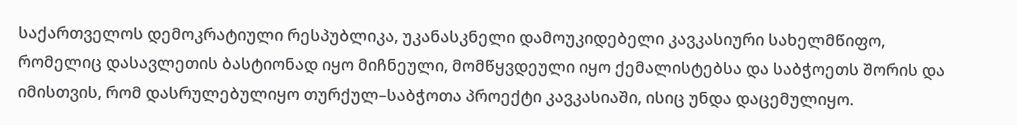საქართველოს დემოკრატიული რესპუბლიკა, უკანასკნელი დამოუკიდებელი კავკასიური სახელმწიფო, რომელიც დასავლეთის ბასტიონად იყო მიჩნეული, მომწყვდეული იყო ქემალისტებსა და საბჭოეთს შორის და იმისთვის, რომ დასრულებულიყო თურქულ–საბჭოთა პროექტი კავკასიაში, ისიც უნდა დაცემულიყო.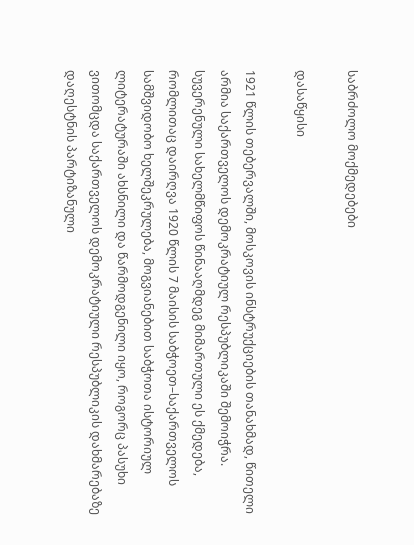საბრძოლო მოქმედებები

დასაწყისი

1921 წლის თებერვალში, მოსკოვის ინსტრუქციების თანახმად, წითელი არმია საქართველოს დემოკრატიულ რესპუბლიკაში შემოიჭრა. სუვერენული სახელმწიფოს წინააღმდეგ მიმართული ეს ქმედება, რომლითაც დაირღვა 1920 წლის 7 მაისის საბჭოეთ–საქართველოს სამშვიდობო ხელშეკრულება, მოგვიანებით საბჭოთა ისტორიულ ლიტერატურაში ახსნილი და წარმოდგენილი იყო, როგორც პასუხი ვითომცდა საქართველოს დემოკრატიული რესპუბლიკის დახმარებაზე დაღესტნის პარტიზანული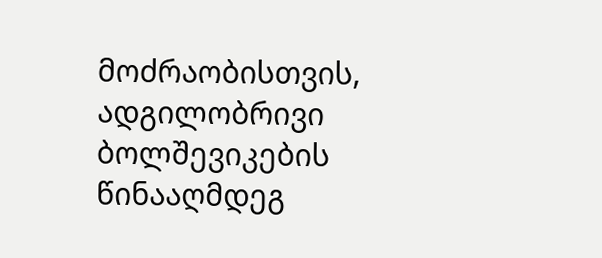მოძრაობისთვის, ადგილობრივი ბოლშევიკების წინააღმდეგ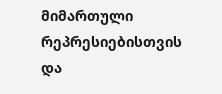მიმართული რეპრესიებისთვის და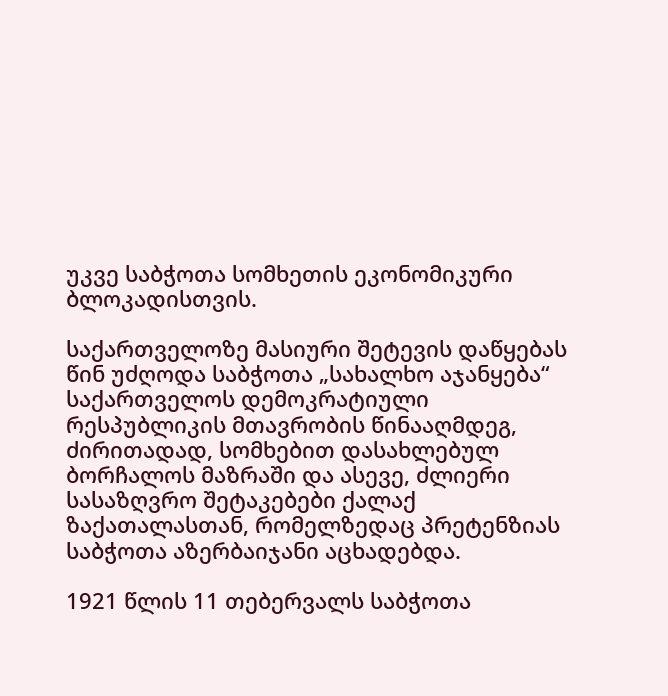უკვე საბჭოთა სომხეთის ეკონომიკური ბლოკადისთვის.

საქართველოზე მასიური შეტევის დაწყებას წინ უძღოდა საბჭოთა „სახალხო აჯანყება“ საქართველოს დემოკრატიული რესპუბლიკის მთავრობის წინააღმდეგ, ძირითადად, სომხებით დასახლებულ ბორჩალოს მაზრაში და ასევე, ძლიერი სასაზღვრო შეტაკებები ქალაქ ზაქათალასთან, რომელზედაც პრეტენზიას საბჭოთა აზერბაიჯანი აცხადებდა.

1921 წლის 11 თებერვალს საბჭოთა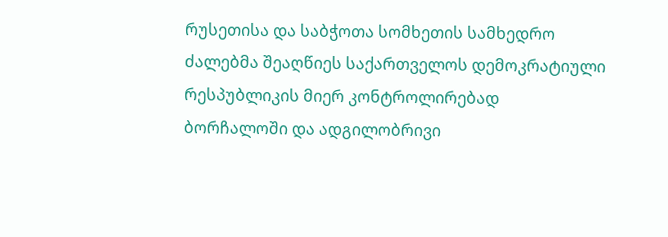რუსეთისა და საბჭოთა სომხეთის სამხედრო ძალებმა შეაღწიეს საქართველოს დემოკრატიული რესპუბლიკის მიერ კონტროლირებად ბორჩალოში და ადგილობრივი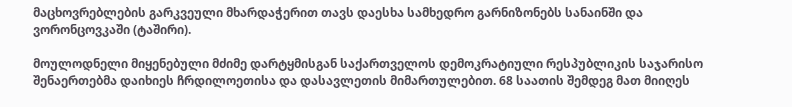მაცხოვრებლების გარკვეული მხარდაჭერით თავს დაესხა სამხედრო გარნიზონებს სანაინში და ვორონცოვკაში (ტაშირი).

მოულოდნელი მიყენებული მძიმე დარტყმისგან საქართველოს დემოკრატიული რესპუბლიკის საჯარისო შენაერთებმა დაიხიეს ჩრდილოეთისა და დასავლეთის მიმართულებით. 68 საათის შემდეგ მათ მიიღეს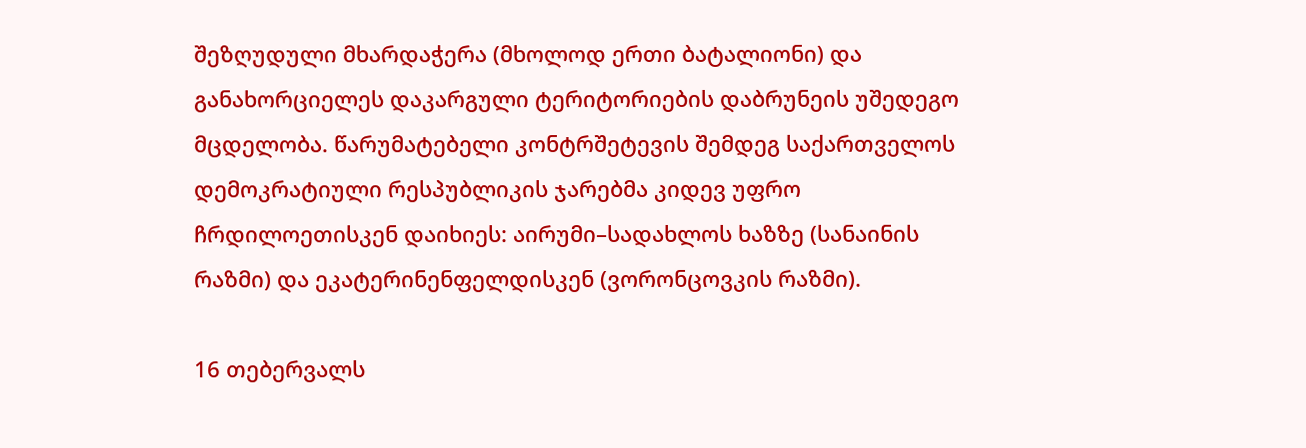შეზღუდული მხარდაჭერა (მხოლოდ ერთი ბატალიონი) და განახორციელეს დაკარგული ტერიტორიების დაბრუნეის უშედეგო მცდელობა. წარუმატებელი კონტრშეტევის შემდეგ საქართველოს დემოკრატიული რესპუბლიკის ჯარებმა კიდევ უფრო ჩრდილოეთისკენ დაიხიეს: აირუმი–სადახლოს ხაზზე (სანაინის რაზმი) და ეკატერინენფელდისკენ (ვორონცოვკის რაზმი).

16 თებერვალს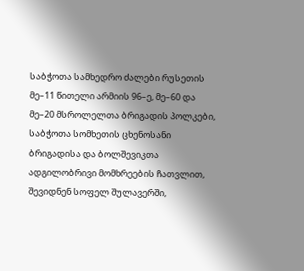საბჭოთა სამხედრო ძალები რუსეთის მე–11 წითელი არმიის 96–ე, მე–60 და მე–20 მსროლელთა ბრიგადის პოლკები, საბჭოთა სომხეთის ცხენოსანი ბრიგადისა და ბოლშევიკთა ადგილობრივი მომხრეების ჩათვლით, შევიდნენ სოფელ შულავერში,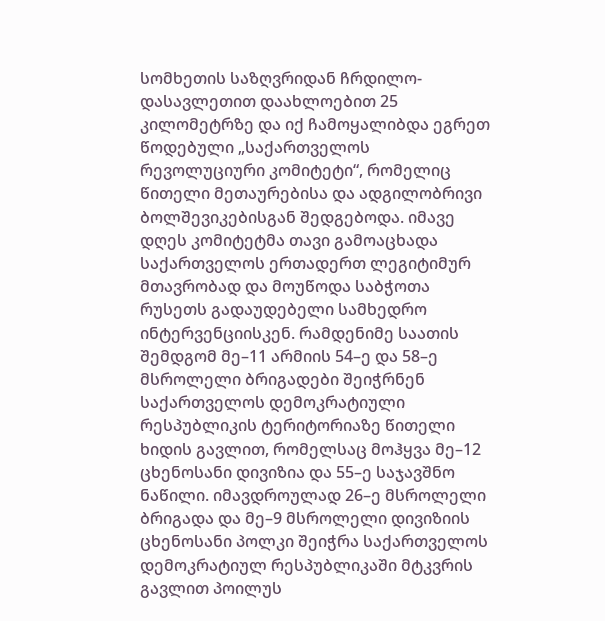სომხეთის საზღვრიდან ჩრდილო-დასავლეთით დაახლოებით 25 კილომეტრზე და იქ ჩამოყალიბდა ეგრეთ წოდებული „საქართველოს რევოლუციური კომიტეტი“, რომელიც წითელი მეთაურებისა და ადგილობრივი ბოლშევიკებისგან შედგებოდა. იმავე დღეს კომიტეტმა თავი გამოაცხადა საქართველოს ერთადერთ ლეგიტიმურ მთავრობად და მოუწოდა საბჭოთა რუსეთს გადაუდებელი სამხედრო ინტერვენციისკენ. რამდენიმე საათის შემდგომ მე–11 არმიის 54–ე და 58–ე მსროლელი ბრიგადები შეიჭრნენ საქართველოს დემოკრატიული რესპუბლიკის ტერიტორიაზე წითელი ხიდის გავლით, რომელსაც მოჰყვა მე–12 ცხენოსანი დივიზია და 55–ე საჯავშნო ნაწილი. იმავდროულად 26–ე მსროლელი ბრიგადა და მე–9 მსროლელი დივიზიის ცხენოსანი პოლკი შეიჭრა საქართველოს დემოკრატიულ რესპუბლიკაში მტკვრის გავლით პოილუს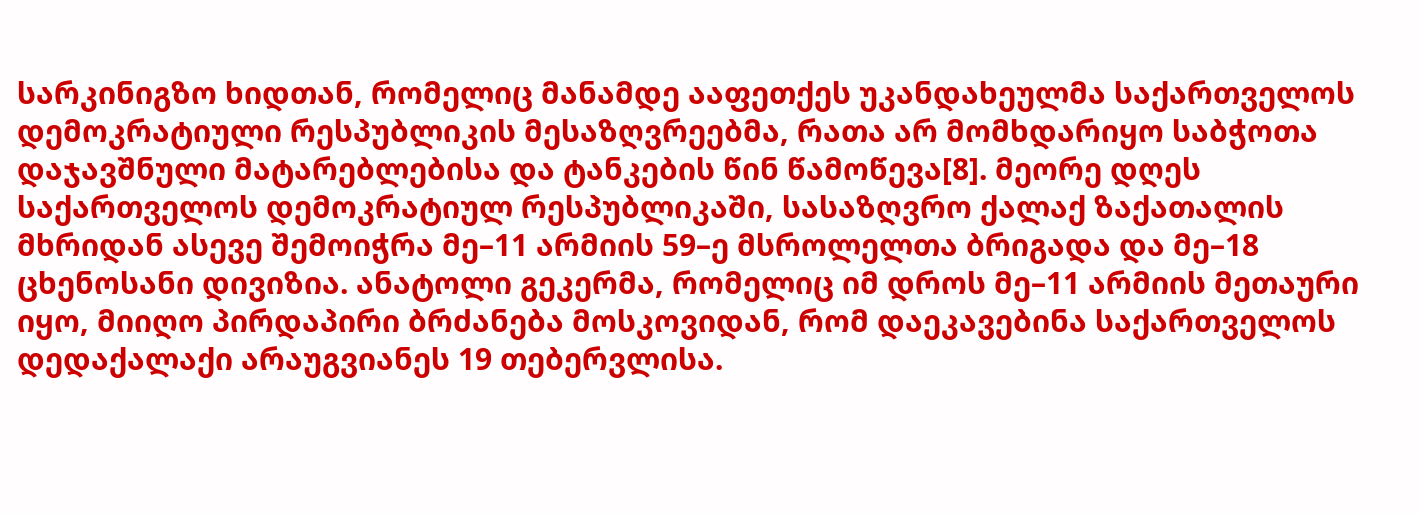სარკინიგზო ხიდთან, რომელიც მანამდე ააფეთქეს უკანდახეულმა საქართველოს დემოკრატიული რესპუბლიკის მესაზღვრეებმა, რათა არ მომხდარიყო საბჭოთა დაჯავშნული მატარებლებისა და ტანკების წინ წამოწევა[8]. მეორე დღეს საქართველოს დემოკრატიულ რესპუბლიკაში, სასაზღვრო ქალაქ ზაქათალის მხრიდან ასევე შემოიჭრა მე–11 არმიის 59–ე მსროლელთა ბრიგადა და მე–18 ცხენოსანი დივიზია. ანატოლი გეკერმა, რომელიც იმ დროს მე–11 არმიის მეთაური იყო, მიიღო პირდაპირი ბრძანება მოსკოვიდან, რომ დაეკავებინა საქართველოს დედაქალაქი არაუგვიანეს 19 თებერვლისა.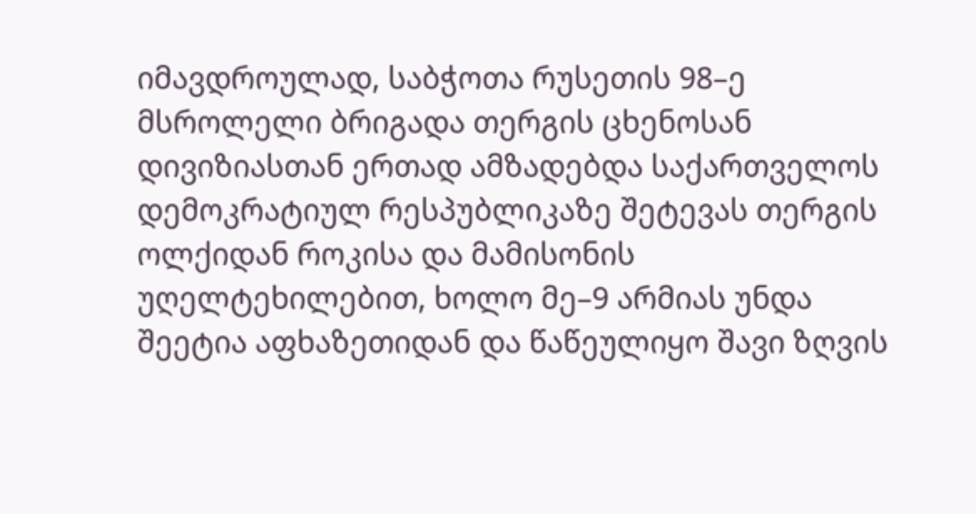იმავდროულად, საბჭოთა რუსეთის 98–ე მსროლელი ბრიგადა თერგის ცხენოსან დივიზიასთან ერთად ამზადებდა საქართველოს დემოკრატიულ რესპუბლიკაზე შეტევას თერგის ოლქიდან როკისა და მამისონის უღელტეხილებით, ხოლო მე–9 არმიას უნდა შეეტია აფხაზეთიდან და წაწეულიყო შავი ზღვის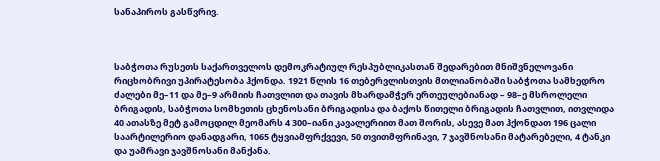სანაპიროს გასწვრივ.



საბჭოთა რუსეთს საქართველოს დემოკრატიულ რესპუბლიკასთან შედარებით მნიშვნელოვანი რიცხობრივი უპირატესობა ჰქონდა. 1921 წლის 16 თებერვლისთვის მთლიანობაში საბჭოთა სამხედრო ძალები მე–11 და მე–9 არმიის ჩათვლით და თავის მხარდამჭერ ერთეულებიანად – 98–ე მსროლელი ბრიგადის, საბჭოთა სომხეთის ცხენოსანი ბრიგადისა და ბაქოს წითელი ბრიგადის ჩათვლით, ითვლიდა 40 ათასზე მეტ გამოცდილ მეომარს 4 300–იანი კავალერიით მათ შორის, ასევე მათ ჰქონდათ 196 ცალი საარტილერიო დანადგარი, 1065 ტყვიამფრქვევი, 50 თვითმფრინავი, 7 ჯავშნოსანი მატარებელი, 4 ტანკი და უამრავი ჯავშნოსანი მანქანა.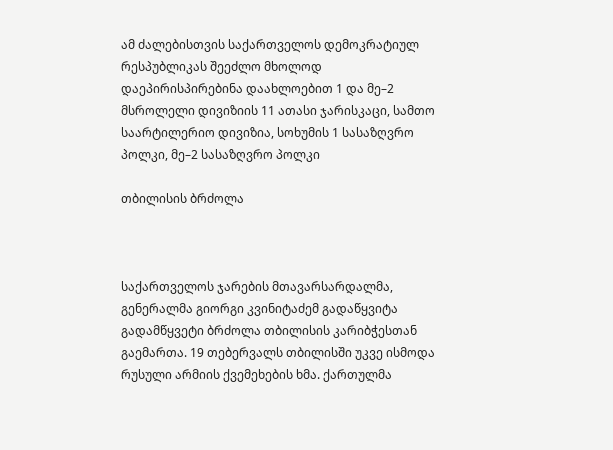ამ ძალებისთვის საქართველოს დემოკრატიულ რესპუბლიკას შეეძლო მხოლოდ დაეპირისპირებინა დაახლოებით 1 და მე–2 მსროლელი დივიზიის 11 ათასი ჯარისკაცი, სამთო საარტილერიო დივიზია, სოხუმის 1 სასაზღვრო პოლკი, მე–2 სასაზღვრო პოლკი

თბილისის ბრძოლა



საქართველოს ჯარების მთავარსარდალმა, გენერალმა გიორგი კვინიტაძემ გადაწყვიტა გადამწყვეტი ბრძოლა თბილისის კარიბჭესთან გაემართა. 19 თებერვალს თბილისში უკვე ისმოდა რუსული არმიის ქვემეხების ხმა. ქართულმა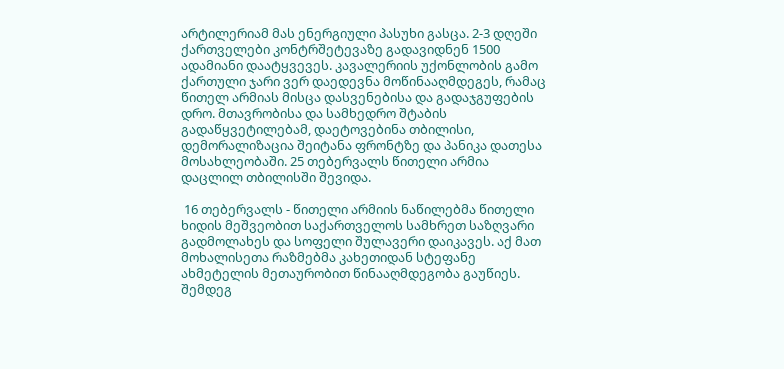არტილერიამ მას ენერგიული პასუხი გასცა. 2-3 დღეში ქართველები კონტრშეტევაზე გადავიდნენ 1500 ადამიანი დაატყვევეს. კავალერიის უქონლობის გამო ქართული ჯარი ვერ დაედევნა მოწინააღმდეგეს, რამაც წითელ არმიას მისცა დასვენებისა და გადაჯგუფების დრო. მთავრობისა და სამხედრო შტაბის გადაწყვეტილებამ, დაეტოვებინა თბილისი, დემორალიზაცია შეიტანა ფრონტზე და პანიკა დათესა მოსახლეობაში. 25 თებერვალს წითელი არმია დაცლილ თბილისში შევიდა.

 16 თებერვალს - წითელი არმიის ნაწილებმა წითელი ხიდის მეშვეობით საქართველოს სამხრეთ საზღვარი გადმოლახეს და სოფელი შულავერი დაიკავეს. აქ მათ მოხალისეთა რაზმებმა კახეთიდან სტეფანე ახმეტელის მეთაურობით წინააღმდეგობა გაუწიეს. შემდეგ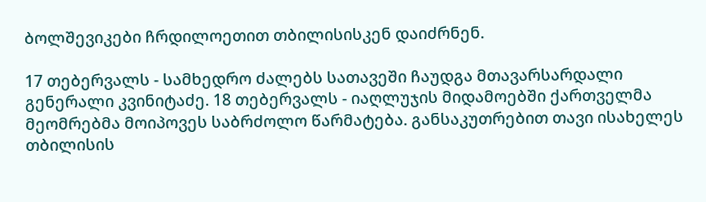ბოლშევიკები ჩრდილოეთით თბილისისკენ დაიძრნენ.

17 თებერვალს - სამხედრო ძალებს სათავეში ჩაუდგა მთავარსარდალი გენერალი კვინიტაძე. 18 თებერვალს - იაღლუჯის მიდამოებში ქართველმა მეომრებმა მოიპოვეს საბრძოლო წარმატება. განსაკუთრებით თავი ისახელეს თბილისის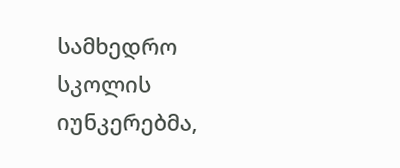სამხედრო სკოლის იუნკერებმა,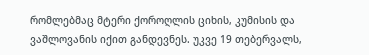რომლებმაც მტერი ქოროღლის ციხის, კუმისის და ვაშლოვანის იქით განდევნეს. უკვე 19 თებერვალს,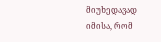მიუხედავად იმისა, რომ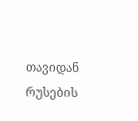თავიდან რუსების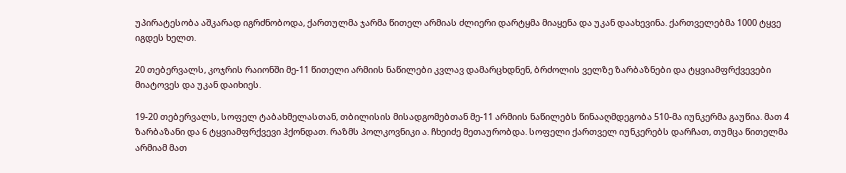უპირატესობა აშკარად იგრძნობოდა, ქართულმა ჯარმა წითელ არმიას ძლიერი დარტყმა მიაყენა და უკან დაახევინა. ქართველებმა 1000 ტყვე იგდეს ხელთ.

20 თებერვალს, კოჯრის რაიონში მე-11 წითელი არმიის ნაწილები კვლავ დამარცხდნენ, ბრძოლის ველზე ზარბაზნები და ტყვიამფრქვევები მიატოვეს და უკან დაიხიეს.

19-20 თებერვალს, სოფელ ტაბახმელასთან, თბილისის მისადგომებთან მე-11 არმიის ნაწილებს წინააღმდეგობა 510-მა იუნკერმა გაუწია. მათ 4 ზარბაზანი და 6 ტყვიამფრქვევი ჰქონდათ. რაზმს პოლკოვნიკი ა. ჩხეიძე მეთაურობდა. სოფელი ქართველ იუნკერებს დარჩათ, თუმცა წითელმა არმიამ მათ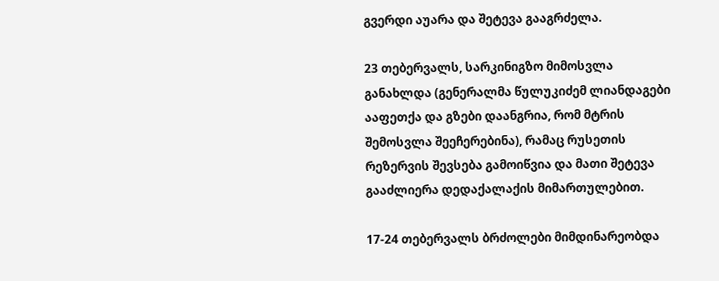გვერდი აუარა და შეტევა გააგრძელა.

23 თებერვალს, სარკინიგზო მიმოსვლა განახლდა (გენერალმა წულუკიძემ ლიანდაგები ააფეთქა და გზები დაანგრია, რომ მტრის შემოსვლა შეეჩერებინა), რამაც რუსეთის რეზერვის შევსება გამოიწვია და მათი შეტევა გააძლიერა დედაქალაქის მიმართულებით.

17-24 თებერვალს ბრძოლები მიმდინარეობდა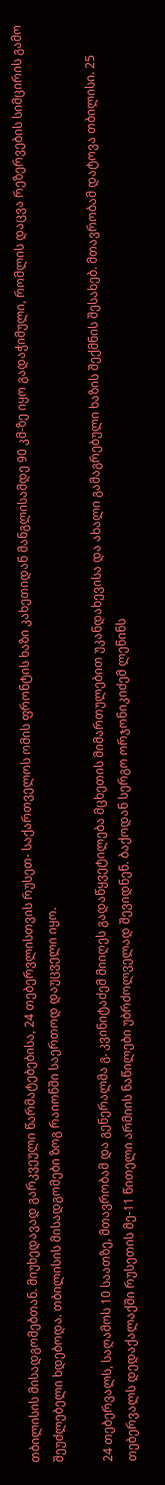თბილისის მისადგომებთან. მიუხედავად გარკვეული წარმატებებისა, 24 თებერვლისთვის რუსეთ- საქართველოს ომის ფრონტის ხაზი კახეთიდან მანგლისამდე 90 კმ-ზე იყო გადაჭიმული, რომლის დაცვა რეზერვების სიმცირის გამო შეუძლებელი ხდებოდა. თბილისის მისადგომები ზოგ რაიონში საერთოდ დაუცველი იყო.

24 თებერვალს, საღამოს 10 საათზე, მთავრობამ და გენერალმა გ. კვინიტაძემ მიიღეს გადაწყვეტილება მცხეთის მიმართულებით უკანდახევისა და ახალი გამაგრებული ხაზის შექმნის შესახებ. მთავრობამ დატოვა თბილისი. 25 თებერვალს დედაქალაქში რუსეთის მე-11 წითელი არმიის ნაწილები უბრძოლველად შევიდნენ. ბაქოდან სერგო ორჯონიკიძემ ლენინს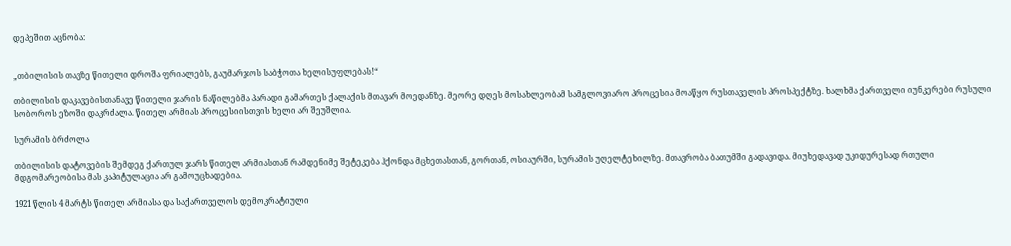დეპეშით აცნობა:


„თბილისის თავზე წითელი დროშა ფრიალებს, გაუმარჯოს საბჭოთა ხელისუფლებას!“

თბილისის დაკავებისთანავე წითელი ჯარის ნაწილებმა პარადი გამართეს ქალაქის მთავარ მოედანზე. მეორე დღეს მოსახლეობამ სამგლოვიარო პროცესია მოაწყო რუსთაველის პროსპექტზე. ხალხმა ქართველი იუნკერები რუსული სობოროს ეზოში დაკრძალა. წითელ არმიას პროცესიისთვის ხელი არ შეუშლია.

სურამის ბრძოლა

თბილისის დატოვების შემდეგ ქართულ ჯარს წითელ არმიასთან რამდენიმე შეტეკება ჰქონდა მცხეთასთან, გორთან, ოსიაურში, სურამის უღელტეხილზე. მთავრობა ბათუმში გადავიდა. მიუხედავად უკიდურესად რთული მდგომარეობისა მას კაპიტულაცია არ გამოუცხადებია.

1921 წლის 4 მარტს წითელ არმიასა და საქართველოს დემოკრატიული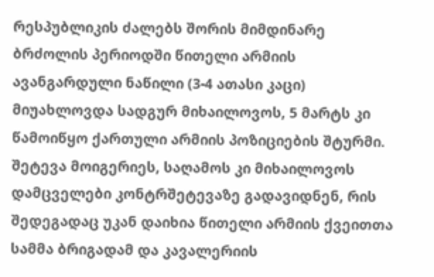რესპუბლიკის ძალებს შორის მიმდინარე ბრძოლის პერიოდში წითელი არმიის ავანგარდული ნაწილი (3-4 ათასი კაცი) მიუახლოვდა სადგურ მიხაილოვოს, 5 მარტს კი წამოიწყო ქართული არმიის პოზიციების შტურმი. შეტევა მოიგერიეს, საღამოს კი მიხაილოვოს დამცველები კონტრშეტევაზე გადავიდნენ, რის შედეგადაც უკან დაიხია წითელი არმიის ქვეითთა სამმა ბრიგადამ და კავალერიის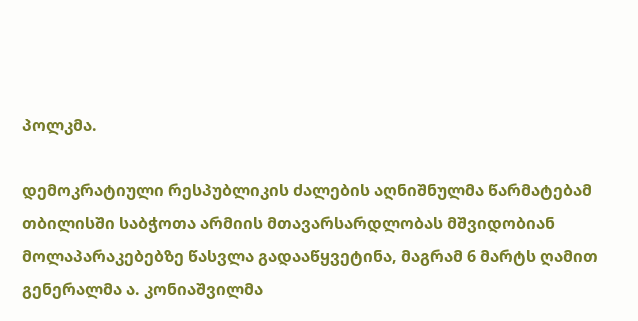პოლკმა.

დემოკრატიული რესპუბლიკის ძალების აღნიშნულმა წარმატებამ თბილისში საბჭოთა არმიის მთავარსარდლობას მშვიდობიან მოლაპარაკებებზე წასვლა გადააწყვეტინა, მაგრამ 6 მარტს ღამით გენერალმა ა. კონიაშვილმა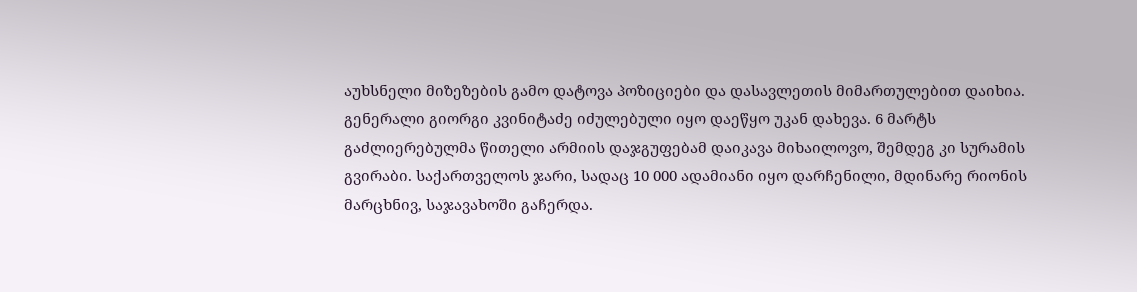აუხსნელი მიზეზების გამო დატოვა პოზიციები და დასავლეთის მიმართულებით დაიხია. გენერალი გიორგი კვინიტაძე იძულებული იყო დაეწყო უკან დახევა. 6 მარტს გაძლიერებულმა წითელი არმიის დაჯგუფებამ დაიკავა მიხაილოვო, შემდეგ კი სურამის გვირაბი. საქართველოს ჯარი, სადაც 10 000 ადამიანი იყო დარჩენილი, მდინარე რიონის მარცხნივ, საჯავახოში გაჩერდა.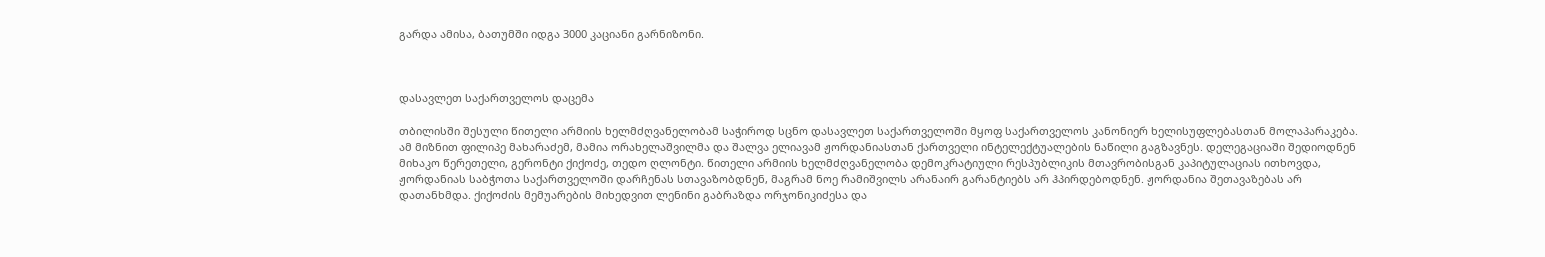გარდა ამისა, ბათუმში იდგა 3000 კაციანი გარნიზონი.



დასავლეთ საქართველოს დაცემა

თბილისში შესული წითელი არმიის ხელმძღვანელობამ საჭიროდ სცნო დასავლეთ საქართველოში მყოფ საქართველოს კანონიერ ხელისუფლებასთან მოლაპარაკება. ამ მიზნით ფილიპე მახარაძემ, მამია ორახელაშვილმა და შალვა ელიავამ ჟორდანიასთან ქართველი ინტელექტუალების ნაწილი გაგზავნეს. დელეგაციაში შედიოდნენ მიხაკო წერეთელი, გერონტი ქიქოძე, თედო ღლონტი. წითელი არმიის ხელმძღვანელობა დემოკრატიული რესპუბლიკის მთავრობისგან კაპიტულაციას ითხოვდა, ჟორდანიას საბჭოთა საქართველოში დარჩენას სთავაზობდნენ, მაგრამ ნოე რამიშვილს არანაირ გარანტიებს არ ჰპირდებოდნენ. ჟორდანია შეთავაზებას არ დათანხმდა. ქიქოძის მემუარების მიხედვით ლენინი გაბრაზდა ორჯონიკიძესა და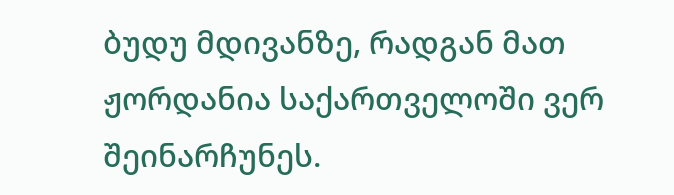ბუდუ მდივანზე, რადგან მათ ჟორდანია საქართველოში ვერ შეინარჩუნეს.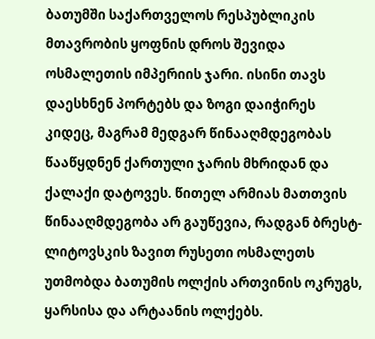ბათუმში საქართველოს რესპუბლიკის მთავრობის ყოფნის დროს შევიდა ოსმალეთის იმპერიის ჯარი. ისინი თავს დაესხნენ პორტებს და ზოგი დაიჭირეს კიდეც, მაგრამ მედგარ წინააღმდეგობას წააწყდნენ ქართული ჯარის მხრიდან და ქალაქი დატოვეს. წითელ არმიას მათთვის წინააღმდეგობა არ გაუწევია, რადგან ბრესტ-ლიტოვსკის ზავით რუსეთი ოსმალეთს უთმობდა ბათუმის ოლქის ართვინის ოკრუგს, ყარსისა და არტაანის ოლქებს.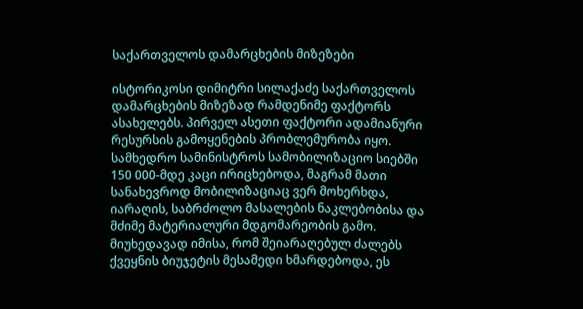საქართველოს დამარცხების მიზეზები

ისტორიკოსი დიმიტრი სილაქაძე საქართველოს დამარცხების მიზეზად რამდენიმე ფაქტორს ასახელებს. პირველ ასეთი ფაქტორი ადამიანური რესურსის გამოყენების პრობლემურობა იყო. სამხედრო სამინისტროს სამობილიზაციო სიებში 150 000-მდე კაცი ირიცხებოდა, მაგრამ მათი სანახევროდ მობილიზაციაც ვერ მოხერხდა, იარაღის, საბრძოლო მასალების ნაკლებობისა და მძიმე მატერიალური მდგომარეობის გამო. მიუხედავად იმისა, რომ შეიარაღებულ ძალებს ქვეყნის ბიუჯეტის მესამედი ხმარდებოდა, ეს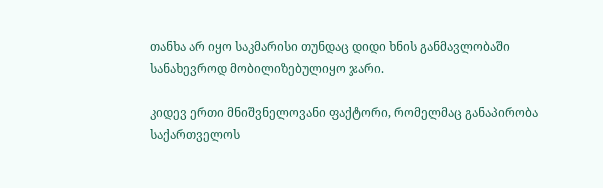თანხა არ იყო საკმარისი თუნდაც დიდი ხნის განმავლობაში სანახევროდ მობილიზებულიყო ჯარი.

კიდევ ერთი მნიშვნელოვანი ფაქტორი, რომელმაც განაპირობა საქართველოს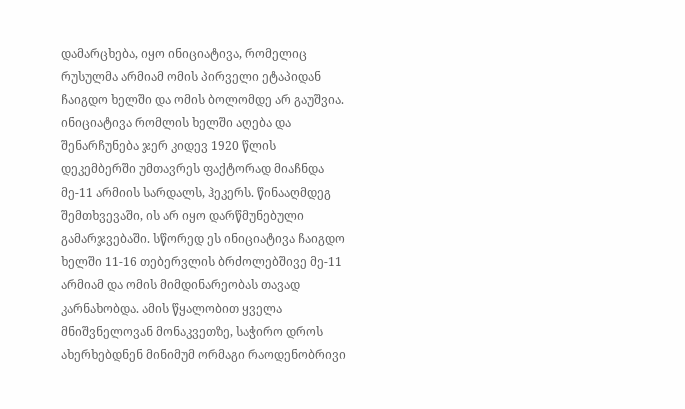დამარცხება, იყო ინიციატივა, რომელიც რუსულმა არმიამ ომის პირველი ეტაპიდან ჩაიგდო ხელში და ომის ბოლომდე არ გაუშვია. ინიციატივა რომლის ხელში აღება და შენარჩუნება ჯერ კიდევ 1920 წლის დეკემბერში უმთავრეს ფაქტორად მიაჩნდა მე-11 არმიის სარდალს, ჰეკერს. წინააღმდეგ შემთხვევაში, ის არ იყო დარწმუნებული გამარჯვებაში. სწორედ ეს ინიციატივა ჩაიგდო ხელში 11-16 თებერვლის ბრძოლებშივე მე-11 არმიამ და ომის მიმდინარეობას თავად კარნახობდა. ამის წყალობით ყველა მნიშვნელოვან მონაკვეთზე, საჭირო დროს ახერხებდნენ მინიმუმ ორმაგი რაოდენობრივი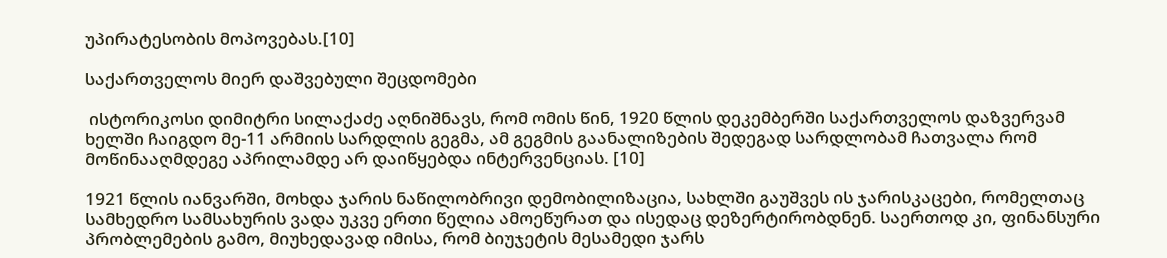უპირატესობის მოპოვებას.[10]

საქართველოს მიერ დაშვებული შეცდომები

 ისტორიკოსი დიმიტრი სილაქაძე აღნიშნავს, რომ ომის წინ, 1920 წლის დეკემბერში საქართველოს დაზვერვამ ხელში ჩაიგდო მე-11 არმიის სარდლის გეგმა, ამ გეგმის გაანალიზების შედეგად სარდლობამ ჩათვალა რომ მოწინააღმდეგე აპრილამდე არ დაიწყებდა ინტერვენციას. [10]

1921 წლის იანვარში, მოხდა ჯარის ნაწილობრივი დემობილიზაცია, სახლში გაუშვეს ის ჯარისკაცები, რომელთაც სამხედრო სამსახურის ვადა უკვე ერთი წელია ამოეწურათ და ისედაც დეზერტირობდნენ. საერთოდ კი, ფინანსური პრობლემების გამო, მიუხედავად იმისა, რომ ბიუჯეტის მესამედი ჯარს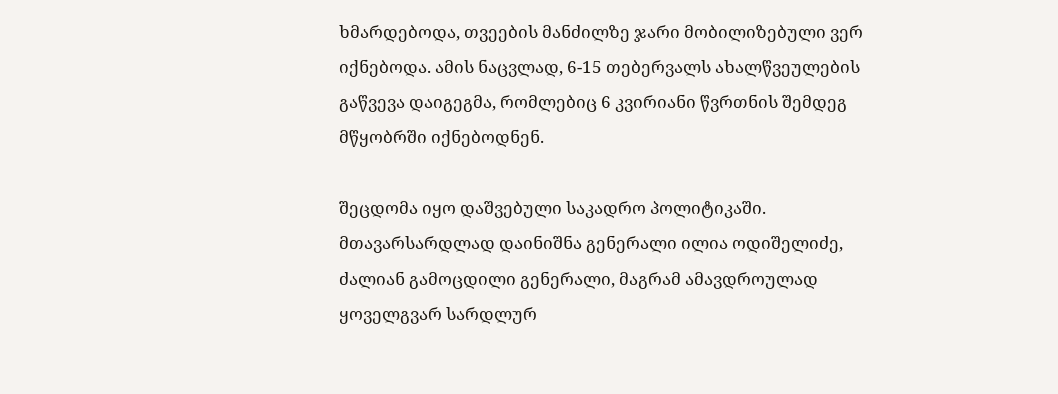ხმარდებოდა, თვეების მანძილზე ჯარი მობილიზებული ვერ იქნებოდა. ამის ნაცვლად, 6-15 თებერვალს ახალწვეულების გაწვევა დაიგეგმა, რომლებიც 6 კვირიანი წვრთნის შემდეგ მწყობრში იქნებოდნენ.

შეცდომა იყო დაშვებული საკადრო პოლიტიკაში. მთავარსარდლად დაინიშნა გენერალი ილია ოდიშელიძე, ძალიან გამოცდილი გენერალი, მაგრამ ამავდროულად ყოველგვარ სარდლურ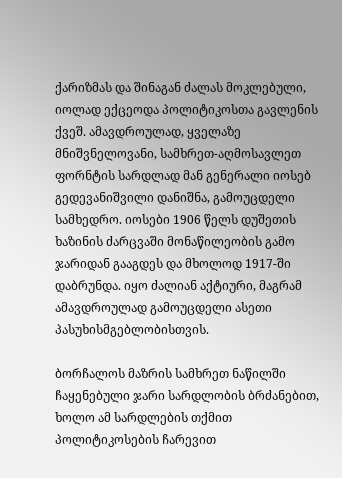ქარიზმას და შინაგან ძალას მოკლებული, იოლად ექცეოდა პოლიტიკოსთა გავლენის ქვეშ. ამავდროულად, ყველაზე მნიშვნელოვანი, სამხრეთ-აღმოსავლეთ ფორნტის სარდლად მან გენერალი იოსებ გედევანიშვილი დანიშნა, გამოუცდელი სამხედრო. იოსები 1906 წელს დუშეთის ხაზინის ძარცვაში მონაწილეობის გამო ჯარიდან გააგდეს და მხოლოდ 1917-ში დაბრუნდა. იყო ძალიან აქტიური, მაგრამ ამავდროულად გამოუცდელი ასეთი პასუხისმგებლობისთვის.

ბორჩალოს მაზრის სამხრეთ ნაწილში ჩაყენებული ჯარი სარდლობის ბრძანებით, ხოლო ამ სარდლების თქმით პოლიტიკოსების ჩარევით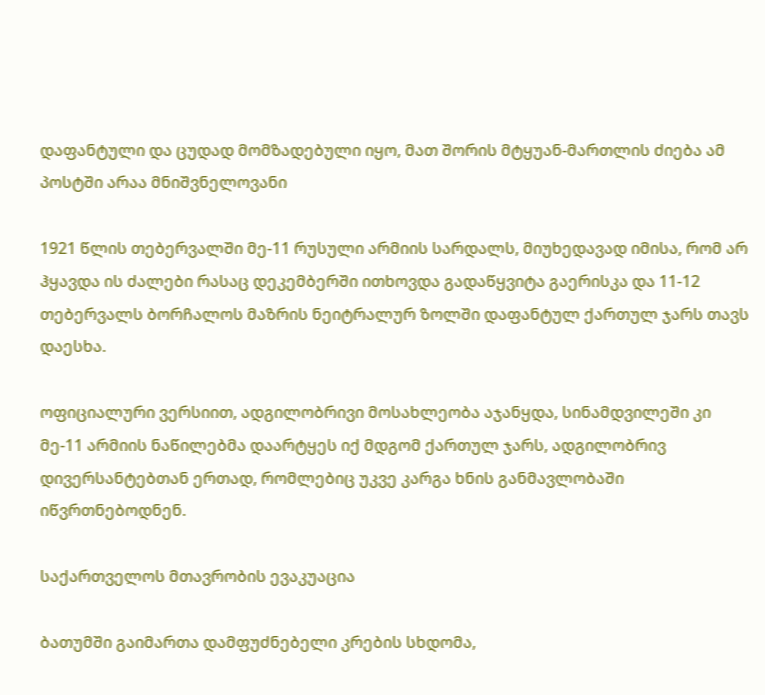დაფანტული და ცუდად მომზადებული იყო, მათ შორის მტყუან-მართლის ძიება ამ პოსტში არაა მნიშვნელოვანი

1921 წლის თებერვალში მე-11 რუსული არმიის სარდალს, მიუხედავად იმისა, რომ არ ჰყავდა ის ძალები რასაც დეკემბერში ითხოვდა გადაწყვიტა გაერისკა და 11-12 თებერვალს ბორჩალოს მაზრის ნეიტრალურ ზოლში დაფანტულ ქართულ ჯარს თავს დაესხა.

ოფიციალური ვერსიით, ადგილობრივი მოსახლეობა აჯანყდა, სინამდვილეში კი მე-11 არმიის ნაწილებმა დაარტყეს იქ მდგომ ქართულ ჯარს, ადგილობრივ დივერსანტებთან ერთად, რომლებიც უკვე კარგა ხნის განმავლობაში იწვრთნებოდნენ.

საქართველოს მთავრობის ევაკუაცია

ბათუმში გაიმართა დამფუძნებელი კრების სხდომა,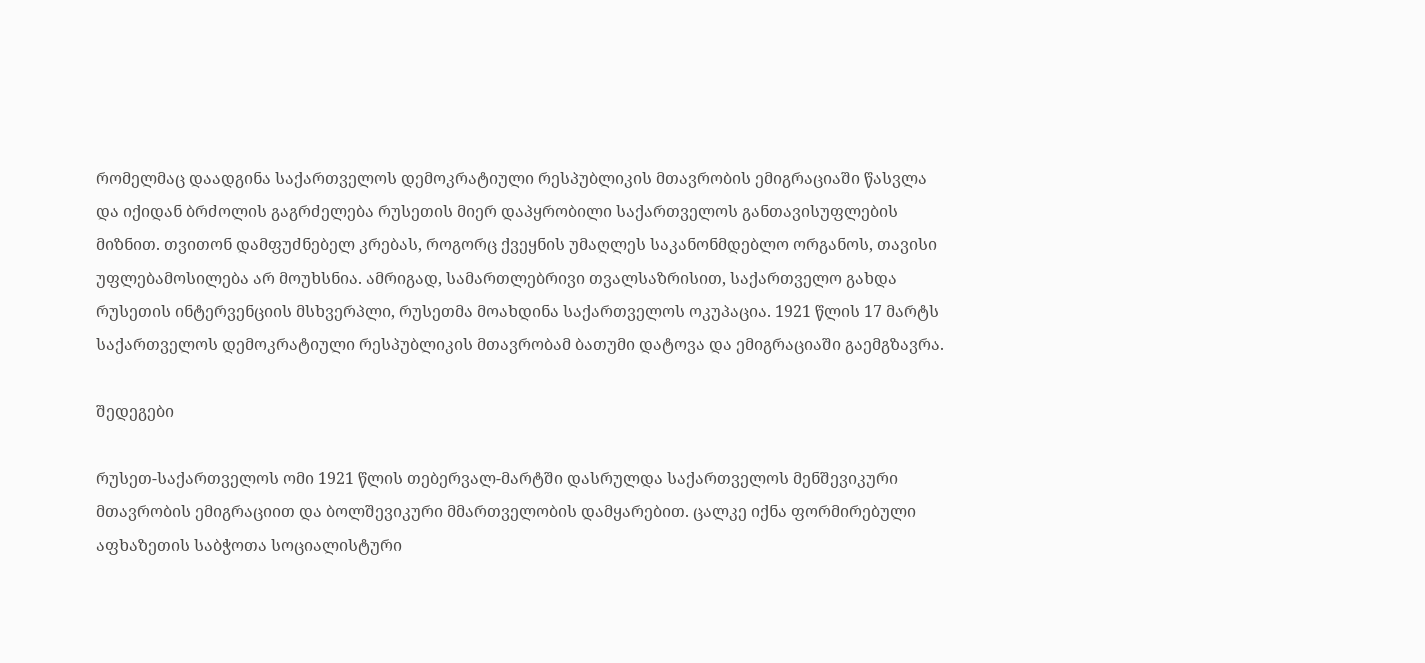რომელმაც დაადგინა საქართველოს დემოკრატიული რესპუბლიკის მთავრობის ემიგრაციაში წასვლა და იქიდან ბრძოლის გაგრძელება რუსეთის მიერ დაპყრობილი საქართველოს განთავისუფლების მიზნით. თვითონ დამფუძნებელ კრებას, როგორც ქვეყნის უმაღლეს საკანონმდებლო ორგანოს, თავისი უფლებამოსილება არ მოუხსნია. ამრიგად, სამართლებრივი თვალსაზრისით, საქართველო გახდა რუსეთის ინტერვენციის მსხვერპლი, რუსეთმა მოახდინა საქართველოს ოკუპაცია. 1921 წლის 17 მარტს საქართველოს დემოკრატიული რესპუბლიკის მთავრობამ ბათუმი დატოვა და ემიგრაციაში გაემგზავრა.

შედეგები

რუსეთ-საქართველოს ომი 1921 წლის თებერვალ-მარტში დასრულდა საქართველოს მენშევიკური მთავრობის ემიგრაციით და ბოლშევიკური მმართველობის დამყარებით. ცალკე იქნა ფორმირებული აფხაზეთის საბჭოთა სოციალისტური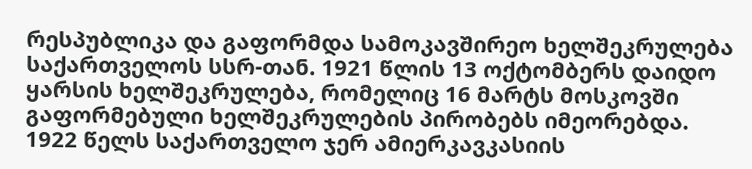რესპუბლიკა და გაფორმდა სამოკავშირეო ხელშეკრულება საქართველოს სსრ-თან. 1921 წლის 13 ოქტომბერს დაიდო ყარსის ხელშეკრულება, რომელიც 16 მარტს მოსკოვში გაფორმებული ხელშეკრულების პირობებს იმეორებდა. 1922 წელს საქართველო ჯერ ამიერკავკასიის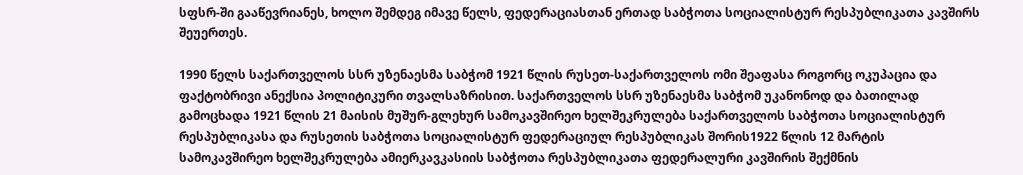სფსრ-ში გააწევრიანეს, ხოლო შემდეგ იმავე წელს, ფედერაციასთან ერთად საბჭოთა სოციალისტურ რესპუბლიკათა კავშირს შეუერთეს.

1990 წელს საქართველოს სსრ უზენაესმა საბჭომ 1921 წლის რუსეთ-საქართველოს ომი შეაფასა როგორც ოკუპაცია და ფაქტობრივი ანექსია პოლიტიკური თვალსაზრისით. საქართველოს სსრ უზენაესმა საბჭომ უკანონოდ და ბათილად გამოცხადა 1921 წლის 21 მაისის მუშურ-გლეხურ სამოკავშირეო ხელშეკრულება საქართველოს საბჭოთა სოციალისტურ რესპუბლიკასა და რუსეთის საბჭოთა სოციალისტურ ფედერაციულ რესპუბლიკას შორის1922 წლის 12 მარტის სამოკავშირეო ხელშეკრულება ამიერკავკასიის საბჭოთა რესპუბლიკათა ფედერალური კავშირის შექმნის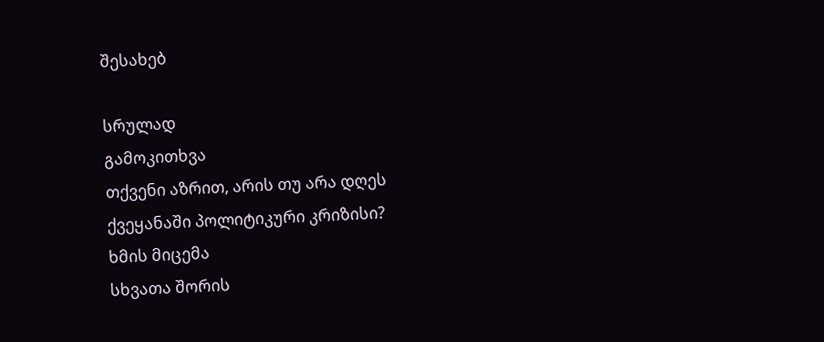შესახებ

სრულად
გამოკითხვა
თქვენი აზრით, არის თუ არა დღეს ქვეყანაში პოლიტიკური კრიზისი?
ხმის მიცემა
სხვათა შორის